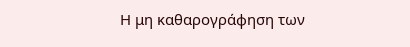Η μη καθαρογράφηση των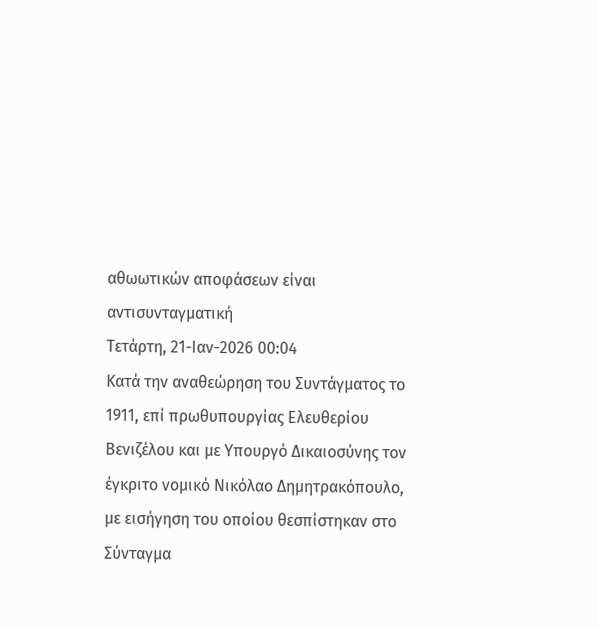αθωωτικών αποφάσεων είναι αντισυνταγματική
Τετάρτη, 21-Ιαν-2026 00:04
Κατά την αναθεώρηση του Συντάγματος το 1911, επί πρωθυπουργίας Ελευθερίου Βενιζέλου και με Υπουργό Δικαιοσύνης τον έγκριτο νομικό Νικόλαο Δημητρακόπουλο, με εισήγηση του οποίου θεσπίστηκαν στο Σύνταγμα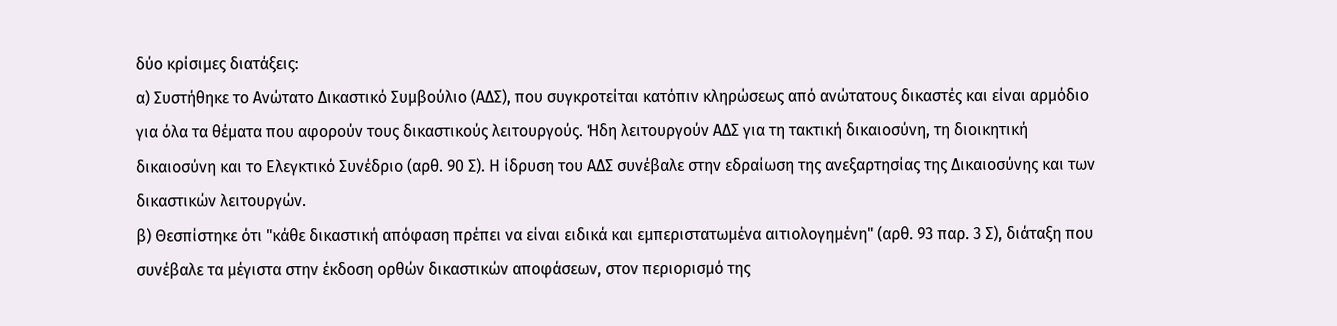δύο κρίσιμες διατάξεις:
α) Συστήθηκε το Ανώτατο Δικαστικό Συμβούλιο (ΑΔΣ), που συγκροτείται κατόπιν κληρώσεως από ανώτατους δικαστές και είναι αρμόδιο για όλα τα θέματα που αφορούν τους δικαστικούς λειτουργούς. Ήδη λειτουργούν ΑΔΣ για τη τακτική δικαιοσύνη, τη διοικητική δικαιοσύνη και το Ελεγκτικό Συνέδριο (αρθ. 90 Σ). Η ίδρυση του ΑΔΣ συνέβαλε στην εδραίωση της ανεξαρτησίας της Δικαιοσύνης και των δικαστικών λειτουργών.
β) Θεσπίστηκε ότι "κάθε δικαστική απόφαση πρέπει να είναι ειδικά και εμπεριστατωμένα αιτιολογημένη" (αρθ. 93 παρ. 3 Σ), διάταξη που συνέβαλε τα μέγιστα στην έκδοση ορθών δικαστικών αποφάσεων, στον περιορισμό της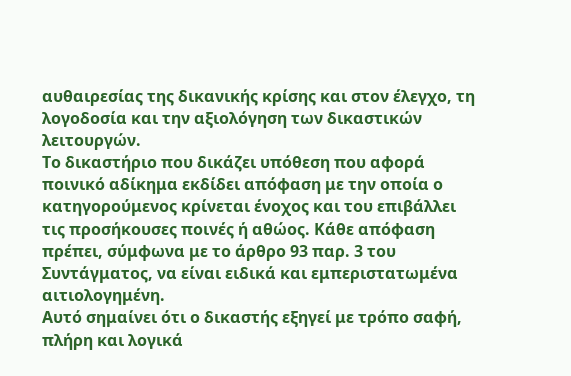αυθαιρεσίας της δικανικής κρίσης και στον έλεγχο, τη λογοδοσία και την αξιολόγηση των δικαστικών λειτουργών.
Το δικαστήριο που δικάζει υπόθεση που αφορά ποινικό αδίκημα εκδίδει απόφαση με την οποία ο κατηγορούμενος κρίνεται ένοχος και του επιβάλλει τις προσήκουσες ποινές ή αθώος. Κάθε απόφαση πρέπει, σύμφωνα με το άρθρο 93 παρ. 3 του Συντάγματος, να είναι ειδικά και εμπεριστατωμένα αιτιολογημένη.
Αυτό σημαίνει ότι ο δικαστής εξηγεί με τρόπο σαφή, πλήρη και λογικά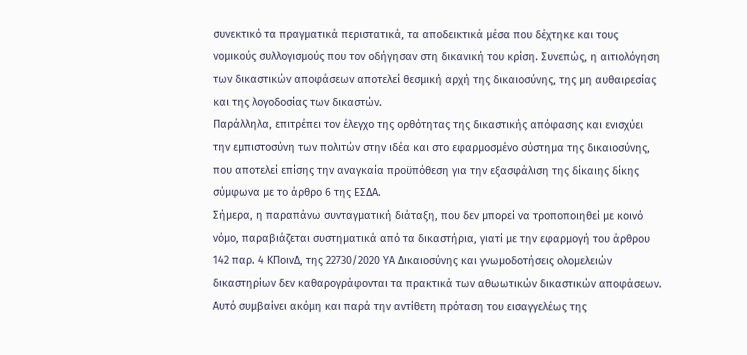συνεκτικό τα πραγματικά περιστατικά, τα αποδεικτικά μέσα που δέχτηκε και τους νομικούς συλλογισμούς που τον οδήγησαν στη δικανική του κρίση. Συνεπώς, η αιτιολόγηση των δικαστικών αποφάσεων αποτελεί θεσμική αρχή της δικαιοσύνης, της μη αυθαιρεσίας και της λογοδοσίας των δικαστών.
Παράλληλα, επιτρέπει τον έλεγχο της ορθότητας της δικαστικής απόφασης και ενισχύει την εμπιστοσύνη των πολιτών στην ιδέα και στο εφαρμοσμένο σύστημα της δικαιοσύνης, που αποτελεί επίσης την αναγκαία προϋπόθεση για την εξασφάλιση της δίκαιης δίκης σύμφωνα με το άρθρο 6 της ΕΣΔΑ.
Σήμερα, η παραπάνω συνταγματική διάταξη, που δεν μπορεί να τροποποιηθεί με κοινό νόμο, παραβιάζεται συστηματικά από τα δικαστήρια, γιατί με την εφαρμογή του άρθρου 142 παρ. 4 ΚΠοινΔ, της 22730/2020 ΥΑ Δικαιοσύνης και γνωμοδοτήσεις ολομελειών δικαστηρίων δεν καθαρογράφονται τα πρακτικά των αθωωτικών δικαστικών αποφάσεων.
Αυτό συμβαίνει ακόμη και παρά την αντίθετη πρόταση του εισαγγελέως της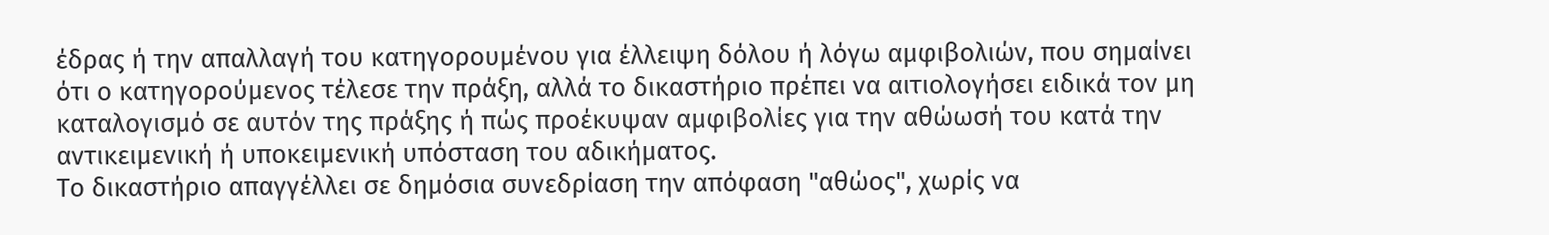έδρας ή την απαλλαγή του κατηγορουμένου για έλλειψη δόλου ή λόγω αμφιβολιών, που σημαίνει ότι ο κατηγορούμενος τέλεσε την πράξη, αλλά το δικαστήριο πρέπει να αιτιολογήσει ειδικά τον μη καταλογισμό σε αυτόν της πράξης ή πώς προέκυψαν αμφιβολίες για την αθώωσή του κατά την αντικειμενική ή υποκειμενική υπόσταση του αδικήματος.
Το δικαστήριο απαγγέλλει σε δημόσια συνεδρίαση την απόφαση "αθώος", χωρίς να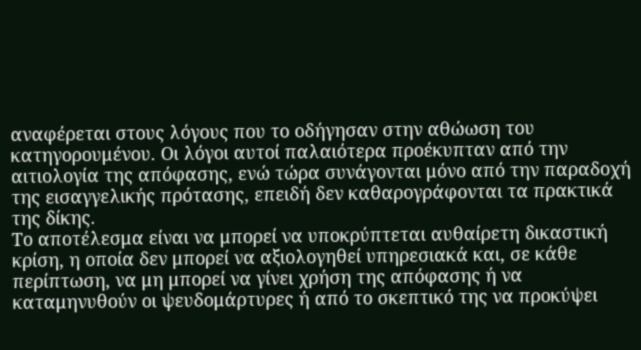αναφέρεται στους λόγους που το οδήγησαν στην αθώωση του κατηγορουμένου. Οι λόγοι αυτοί παλαιότερα προέκυπταν από την αιτιολογία της απόφασης, ενώ τώρα συνάγονται μόνο από την παραδοχή της εισαγγελικής πρότασης, επειδή δεν καθαρογράφονται τα πρακτικά της δίκης.
Το αποτέλεσμα είναι να μπορεί να υποκρύπτεται αυθαίρετη δικαστική κρίση, η οποία δεν μπορεί να αξιολογηθεί υπηρεσιακά και, σε κάθε περίπτωση, να μη μπορεί να γίνει χρήση της απόφασης ή να καταμηνυθούν οι ψευδομάρτυρες ή από το σκεπτικό της να προκύψει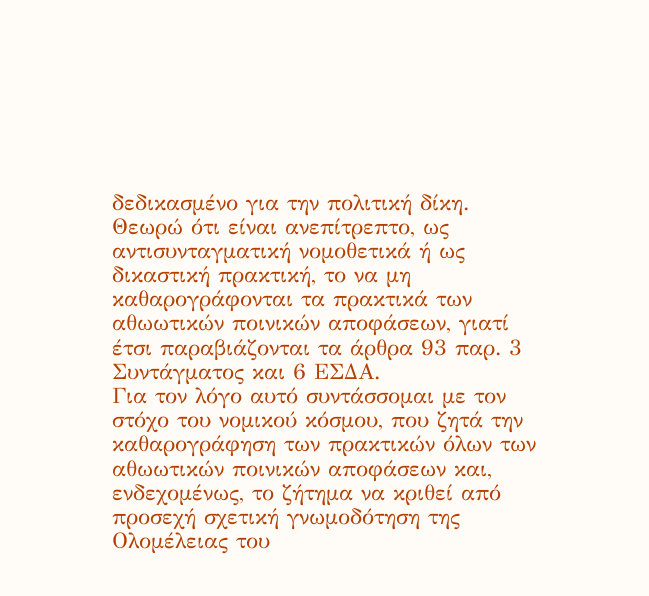δεδικασμένο για την πολιτική δίκη.
Θεωρώ ότι είναι ανεπίτρεπτο, ως αντισυνταγματική νομοθετικά ή ως δικαστική πρακτική, το να μη καθαρογράφονται τα πρακτικά των αθωωτικών ποινικών αποφάσεων, γιατί έτσι παραβιάζονται τα άρθρα 93 παρ. 3 Συντάγματος και 6 ΕΣΔΑ.
Για τον λόγο αυτό συντάσσομαι με τον στόχο του νομικού κόσμου, που ζητά την καθαρογράφηση των πρακτικών όλων των αθωωτικών ποινικών αποφάσεων και, ενδεχομένως, το ζήτημα να κριθεί από προσεχή σχετική γνωμοδότηση της Ολομέλειας του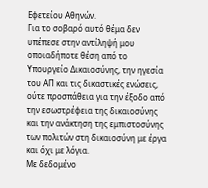Εφετείου Αθηνών.
Για το σοβαρό αυτό θέμα δεν υπέπεσε στην αντίληψή μου οποιαδήποτε θέση από το Υπουργείο Δικαιοσύνης, την ηγεσία του ΑΠ και τις δικαστικές ενώσεις, ούτε προσπάθεια για την έξοδο από την εσωστρέφεια της δικαιοσύνης και την ανάκτηση της εμπιστοσύνης των πολιτών στη δικαιοσύνη με έργα και όχι με λόγια.
Με δεδομένο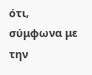ότι, σύμφωνα με την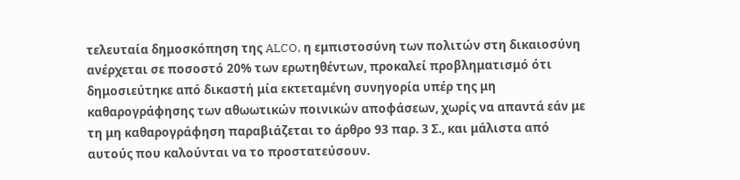τελευταία δημοσκόπηση της ALCO, η εμπιστοσύνη των πολιτών στη δικαιοσύνη ανέρχεται σε ποσοστό 20% των ερωτηθέντων, προκαλεί προβληματισμό ότι δημοσιεύτηκε από δικαστή μία εκτεταμένη συνηγορία υπέρ της μη καθαρογράφησης των αθωωτικών ποινικών αποφάσεων, χωρίς να απαντά εάν με τη μη καθαρογράφηση παραβιάζεται το άρθρο 93 παρ. 3 Σ., και μάλιστα από αυτούς που καλούνται να το προστατεύσουν.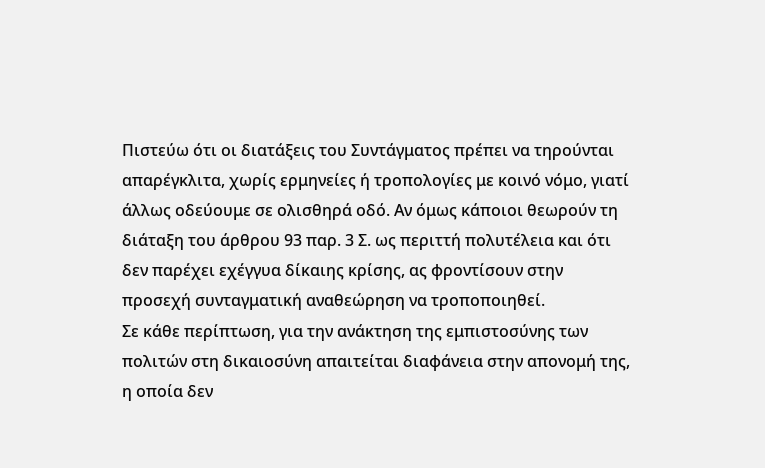Πιστεύω ότι οι διατάξεις του Συντάγματος πρέπει να τηρούνται απαρέγκλιτα, χωρίς ερμηνείες ή τροπολογίες με κοινό νόμο, γιατί άλλως οδεύουμε σε ολισθηρά οδό. Αν όμως κάποιοι θεωρούν τη διάταξη του άρθρου 93 παρ. 3 Σ. ως περιττή πολυτέλεια και ότι δεν παρέχει εχέγγυα δίκαιης κρίσης, ας φροντίσουν στην προσεχή συνταγματική αναθεώρηση να τροποποιηθεί.
Σε κάθε περίπτωση, για την ανάκτηση της εμπιστοσύνης των πολιτών στη δικαιοσύνη απαιτείται διαφάνεια στην απονομή της, η οποία δεν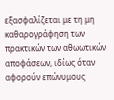εξασφαλίζεται με τη μη καθαρογράφηση των πρακτικών των αθωωτικών αποφάσεων, ιδίως όταν αφορούν επώνυμους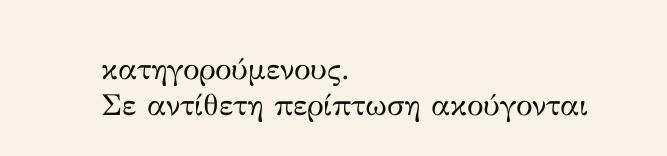κατηγορούμενους.
Σε αντίθετη περίπτωση ακούγονται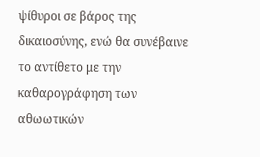ψίθυροι σε βάρος της δικαιοσύνης, ενώ θα συνέβαινε το αντίθετο με την καθαρογράφηση των αθωωτικών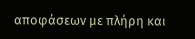αποφάσεων με πλήρη και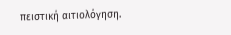πειστική αιτιολόγηση.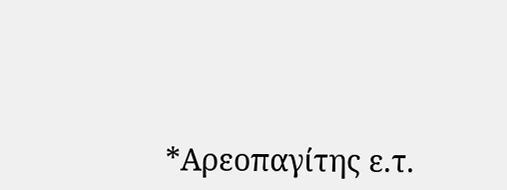*Αρεοπαγίτης ε.τ.